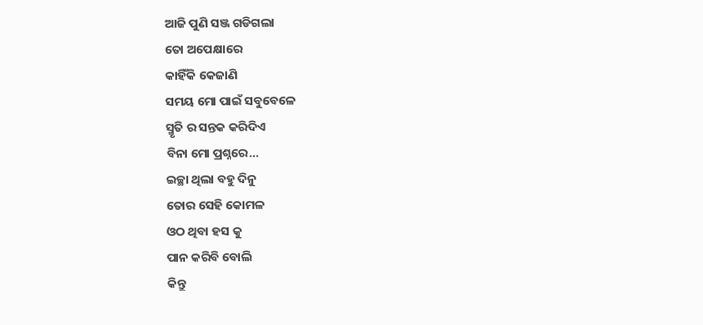ଆଜି ପୁଣି ସଞ୍ଜ ଗଡିଗଲା
ତୋ ଅପେକ୍ଷାରେ
କାହିଁକି କେଜାଣି
ସମୟ ମୋ ପାଇଁ ସବୁବେଳେ
ସ୍ମୃତି ର ସନ୍ତକ କରିଦିଏ
ବିନା ମୋ ପ୍ରଶ୍ନରେ…
ଇଚ୍ଛା ଥିଲା ବହୁ ଦିନୁ
ତୋର ସେହି କୋମଳ
ଓଠ ଥିବା ହସ କୁ
ପାନ କରିବି ବୋଲି
କିନ୍ତୁ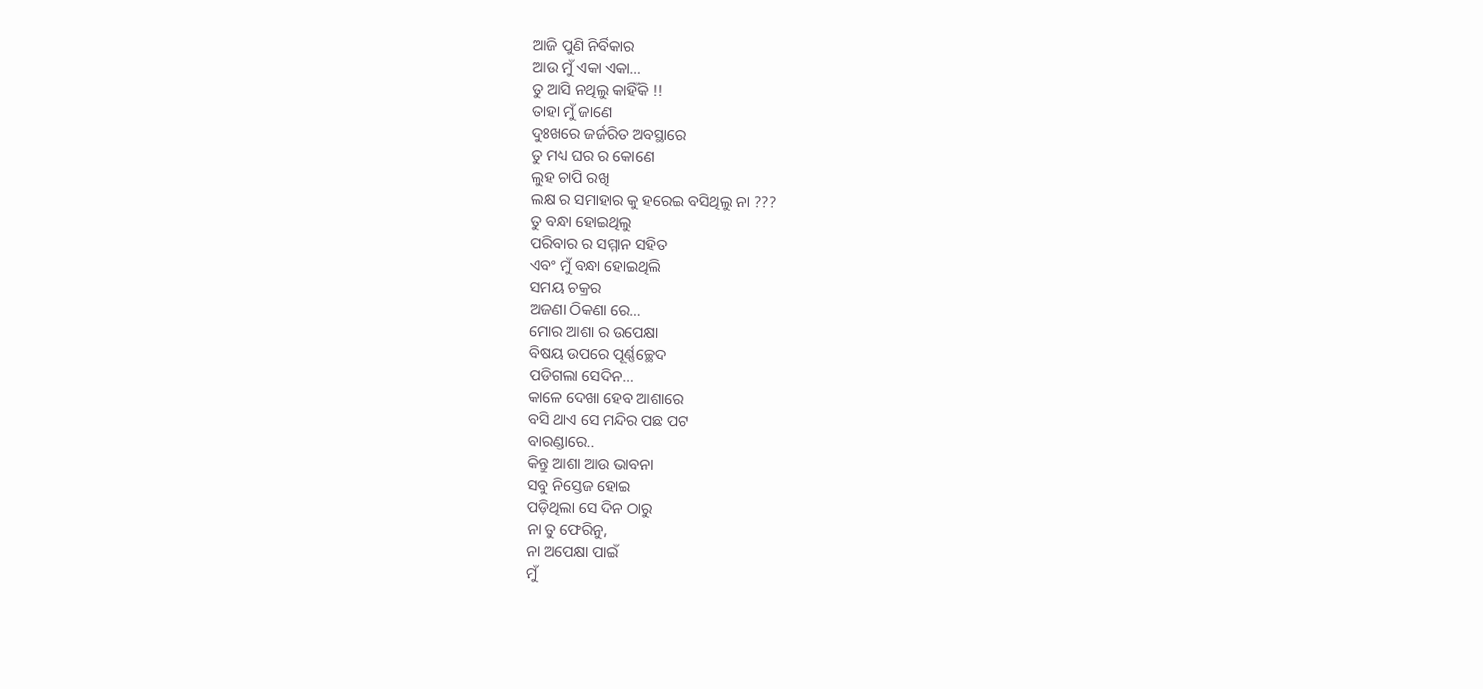ଆଜି ପୁଣି ନିର୍ବିକାର
ଆଉ ମୁଁ ଏକା ଏକା…
ତୁ ଆସି ନଥିଲୁ କାହିଁକି !!
ତାହା ମୁଁ ଜାଣେ
ଦୁଃଖରେ ଜର୍ଜରିତ ଅବସ୍ଥାରେ
ତୁ ମଧ୍ୟ ଘର ର କୋଣେ
ଲୁହ ଚାପି ରଖି
ଲକ୍ଷ ର ସମାହାର କୁ ହରେଇ ବସିଥିଲୁ ନା ???
ତୁ ବନ୍ଧା ହୋଇଥିଲୁ
ପରିବାର ର ସମ୍ମାନ ସହିତ
ଏବଂ ମୁଁ ବନ୍ଧା ହୋଇଥିଲି
ସମୟ ଚକ୍ରର
ଅଜଣା ଠିକଣା ରେ…
ମୋର ଆଶା ର ଉପେକ୍ଷା
ବିଷୟ ଉପରେ ପୂର୍ଣ୍ଣଚ୍ଛେଦ
ପଡିଗଲା ସେଦିନ…
କାଳେ ଦେଖା ହେବ ଆଶାରେ
ବସି ଥାଏ ସେ ମନ୍ଦିର ପଛ ପଟ
ବାରଣ୍ଡାରେ..
କିନ୍ତୁ ଆଶା ଆଉ ଭାବନା
ସବୁ ନିସ୍ତେଜ ହୋଇ
ପଡ଼ିଥିଲା ସେ ଦିନ ଠାରୁ
ନା ତୁ ଫେରିନୁ,
ନା ଅପେକ୍ଷା ପାଇଁ
ମୁଁ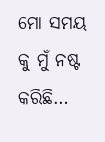ମୋ ସମୟ କୁ ମୁଁ ନଷ୍ଟ
କରିଛି…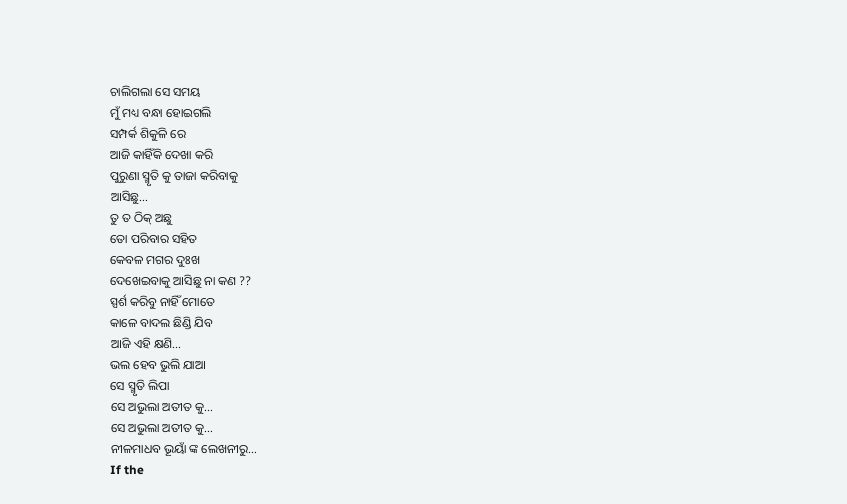ଚାଲିଗଲା ସେ ସମୟ
ମୁଁ ମଧ୍ୟ ବନ୍ଧା ହୋଇଗଲି
ସମ୍ପର୍କ ଶିକୁଳି ରେ
ଆଜି କାହିଁକି ଦେଖା କରି
ପୁରୁଣା ସ୍ମୃତି କୁ ତାଜା କରିବାକୁ
ଆସିଛୁ…
ତୁ ତ ଠିକ୍ ଅଛୁ
ତୋ ପରିବାର ସହିତ
କେବଳ ମଗର ଦୁଃଖ
ଦେଖେଇବାକୁ ଆସିଛୁ ନା କଣ ??
ସ୍ପର୍ଶ କରିବୁ ନାହିଁ ମୋତେ
କାଳେ ବାଦଲ ଛିଣ୍ଡି ଯିବ
ଆଜି ଏହି କ୍ଷଣି…
ଭଲ ହେବ ଭୁଲି ଯାଆ
ସେ ସ୍ମୃତି ଲିପା
ସେ ଅଭୁଲା ଅତୀତ କୁ…
ସେ ଅଭୁଲା ଅତୀତ କୁ…
ନୀଳମାଧବ ଭୂୟାଁ ଙ୍କ ଲେଖନୀରୁ…
If the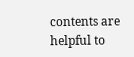contents are helpful to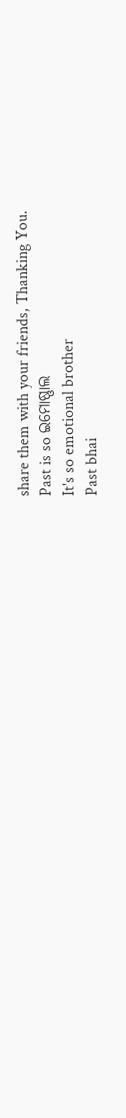share them with your friends, Thanking You.
Past is so ଇମୋଷ୍ଣାଲ
It's so emotional brother
Past bhai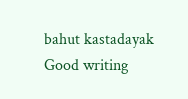bahut kastadayak
Good writing